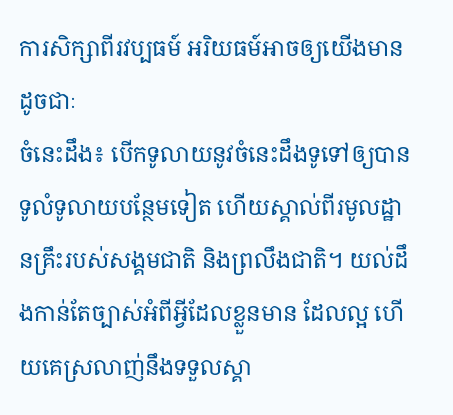ការសិក្សាពីរវប្បធម៍ អរិយធម៍អាចឲ្យយើងមានដូចជាៈ
ចំនេះដឹង៖ បើកទូលាយនូវចំនេះដឹងទូទៅឲ្យបានទូលំទូលាយបន្ថែមទៀត ហើយស្គាល់ពីរមូលដ្ឋានគ្រឹះរបស់សង្គមជាតិ និងព្រលឹងជាតិ។ យល់ដឹងកាន់តែច្បាស់អំពីអ្វីដែលខ្លួនមាន ដែលល្អ ហើយគេស្រលាញ់នឹងទទួលស្គា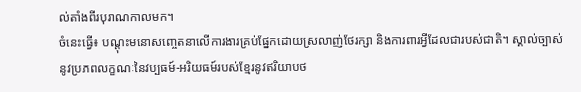ល់តាំងពីរបុរាណកាលមក។
ចំនេះធ្វើ៖ បណ្ដុះមនោសញ្ចេតនាលើការងារគ្រប់ផ្នែកដោយស្រលាញ់ថែរក្សា និងការពារអ្វីដែលជារបស់ជាតិ។ ស្គាល់ច្បាស់នូវប្រភពលក្ខណៈនៃវប្បធម៍-អរិយធម៍របស់ខ្មែរនូវឥរិយាបថ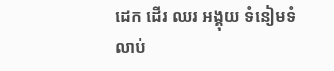ដេក ដើរ ឈរ អង្គុយ ទំនៀមទំលាប់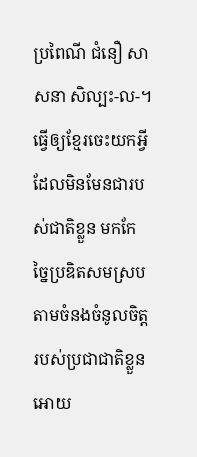ប្រពៃណី ជំនឿ សាសនា សិល្បះ-ល-។ ធ្វើឲ្យខ្មែរចេះយកអ្វីដែលមិនមែនជារបស់ជាតិខ្លួន មកកែច្នៃប្រឌិតសមស្របតាមចំនងចំនូលចិត្ដរបស់ប្រជាជាតិខ្លួន អោយ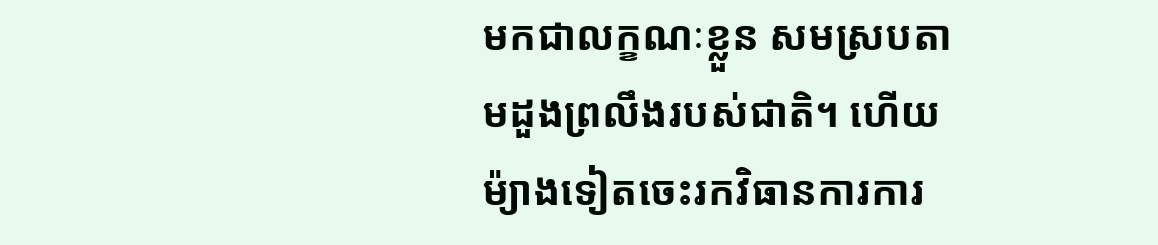មកជាលក្ខណៈខ្លួន សមស្របតាមដួងព្រលឹងរបស់ជាតិ។ ហើយម៉្យាងទៀតចេះរកវិធានការការ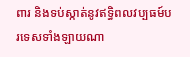ពារ និងទប់ស្កាត់នូវឥទ្ធិពលវប្បធម៍បរទេសទាំងឡាយណា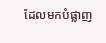ដែលមកបំផ្លាញ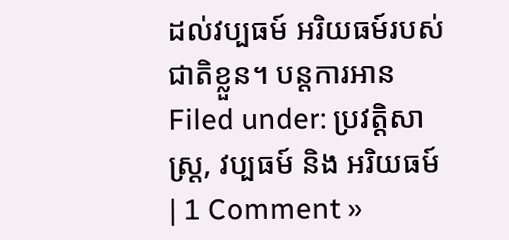ដល់វប្បធម៍ អរិយធម៍របស់ជាតិខ្លួន។ បន្តការអាន
Filed under: ប្រវត្ដិសាស្រ្ដ, វប្បធម៍ និង អរិយធម៍ | 1 Comment »